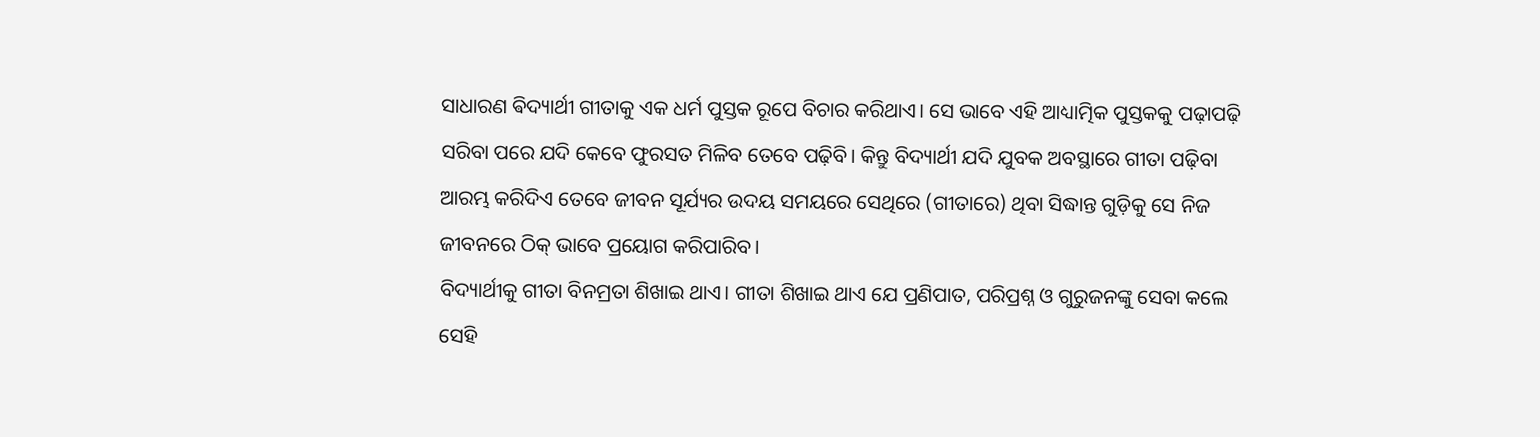ସାଧାରଣ ଵିଦ୍ୟାର୍ଥୀ ଗୀତାକୁ ଏକ ଧର୍ମ ପୁସ୍ତକ ରୂପେ ବିଚାର କରିଥାଏ। ସେ ଭାବେ ଏହି ଆଧ୍ୟାତ୍ମିକ ପୁସ୍ତକକୁ ପଢ଼ାପଢ଼ି ସରିବା ପରେ ଯଦି କେବେ ଫୁରସତ ମିଳିବ ତେବେ ପଢ଼ିବି। କିନ୍ତୁ ବିଦ୍ୟାର୍ଥୀ ଯଦି ଯୁବକ ଅବସ୍ଥାରେ ଗୀତା ପଢ଼ିବା ଆରମ୍ଭ କରିଦିଏ ତେବେ ଜୀବନ ସୂର୍ଯ୍ୟର ଉଦୟ ସମୟରେ ସେଥିରେ (ଗୀତାରେ) ଥିବା ସିଦ୍ଧାନ୍ତ ଗୁଡ଼ିକୁ ସେ ନିଜ ଜୀବନରେ ଠିକ୍ ଭାବେ ପ୍ରୟୋଗ କରିପାରିବ।
ବିଦ୍ୟାର୍ଥୀକୁ ଗୀତା ବିନମ୍ରତା ଶିଖାଇ ଥାଏ। ଗୀତା ଶିଖାଇ ଥାଏ ଯେ ପ୍ରଣିପାତ, ପରିପ୍ରଶ୍ନ ଓ ଗୁରୁଜନଙ୍କୁ ସେବା କଲେ ସେହି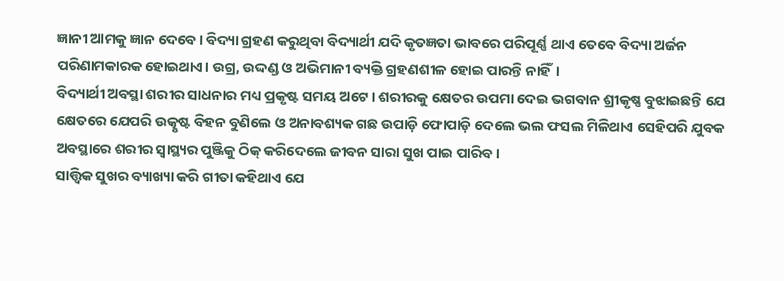ଜ୍ଞାନୀ ଆମକୁ ଜ୍ଞାନ ଦେବେ। ବିଦ୍ୟା ଗ୍ରହଣ କରୁଥିବା ବିଦ୍ୟାର୍ଥୀ ଯଦି କୃତଜ୍ଞତା ଭାବରେ ପରିପୂର୍ଣ୍ଣ ଥାଏ ତେବେ ବିଦ୍ୟା ଅର୍ଜନ ପରିଣାମକାରକ ହୋଇଥାଏ। ଉଗ୍ର, ଉଦ୍ଦଣ୍ଡ ଓ ଅଭିମାନୀ ବ୍ୟକ୍ତି ଗ୍ରହଣଶୀଳ ହୋଇ ପାରନ୍ତି ନାହିଁ।
ବିଦ୍ୟାର୍ଥୀ ଅବସ୍ଥା ଶରୀର ସାଧନାର ମଧ୍ୟ ପ୍ରକୃଷ୍ଟ ସମୟ ଅଟେ। ଶରୀରକୁ କ୍ଷେତର ଉପମା ଦେଇ ଭଗବାନ ଶ୍ରୀକୃଷ୍ଣ ବୁଝାଇଛନ୍ତି ଯେ କ୍ଷେତରେ ଯେପରି ଉତ୍କୃଷ୍ଟ ବିହନ ବୁଣିଲେ ଓ ଅନାବଶ୍ୟକ ଗଛ ଉପାଡ଼ି ଫୋପାଡ଼ି ଦେଲେ ଭଲ ଫସଲ ମିଳିଥାଏ ସେହିପରି ଯୁବକ ଅବସ୍ଥାରେ ଶରୀର ସ୍ୱାସ୍ଥ୍ୟର ପୁଞ୍ଜିକୁ ଠିକ୍ କରିଦେଲେ ଜୀବନ ସାରା ସୁଖ ପାଇ ପାରିବ।
ସାତ୍ତ୍ଵିକ ସୁଖର ବ୍ୟାଖ୍ୟା କରି ଗୀତା କହିଥାଏ ଯେ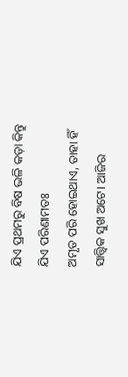ଯିଏ ପ୍ରଥମରୁ ବିଷ ଭଳି କଡ଼ା କିନ୍ତୁ ଯିଏ ପରିଣାମତଃ
ଅମୃତ ପରି ହୋଇଥାଏ, ତାହା ହିଁ ସାତ୍ତ୍ଵିକ ସୁଖ ଅଟେ। ଆଜିର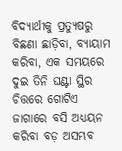ବିଦ୍ୟାର୍ଥୀକୁ ପ୍ରତ୍ୟୁଷରୁ ବିଛଣା ଛାଡ଼ିବା, ବ୍ୟାୟାମ କରିବା, ଏକ ସମୟରେ ଦୁଇ ତିନି ଘଣ୍ଟା ସ୍ଥିର ଚିତ୍ତରେ ଗୋଟିଏ ଜାଗାରେ ବସି ଅଧ୍ୟୟନ କରିବା ବଡ଼ ଅସମ୍ଭବ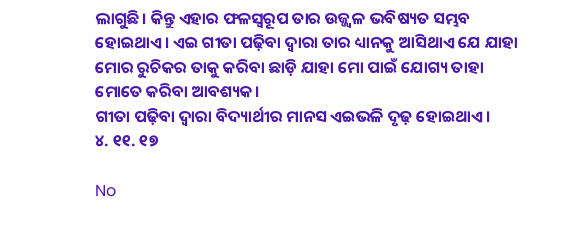ଲାଗୁଛି। କିନ୍ତୁ ଏହାର ଫଳସ୍ୱରୂପ ତାର ଉଜ୍ଜ୍ୱଳ ଭବିଷ୍ୟତ ସମ୍ଭବ ହୋଇଥାଏ। ଏଇ ଗୀତା ପଢ଼ିବା ଦ୍ୱାରା ତାର ଧ୍ୟାନକୁ ଆସିଥାଏ ଯେ ଯାହା ମୋର ରୁଚିକର ତାକୁ କରିବା ଛାଡ଼ି ଯାହା ମୋ ପାଇଁ ଯୋଗ୍ୟ ତାହା ମୋତେ କରିବା ଆବଶ୍ୟକ।
ଗୀତା ପଢ଼ିବା ଦ୍ୱାରା ବିଦ୍ୟାର୍ଥୀର ମାନସ ଏଇଭଳି ଦୃଢ଼ ହୋଇଥାଏ।
୪. ୧୧. ୧୭

No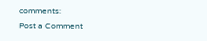comments:
Post a Comment